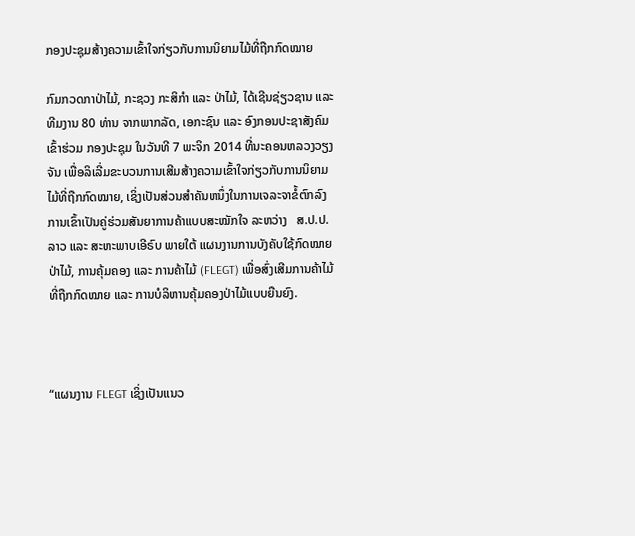ກອງປະຊຸມສ້າງຄວາມເຂົ້າໃຈກ່ຽວກັບການນິຍາມໄມ້ທີ່ຖືກກົດໝາຍ

ກົມກວດກາປ່າໄມ້, ກະຊວງ ກະສິກໍາ ແລະ ປ່າໄມ້, ໄດ້ເຊີນຊ່ຽວຊານ ແລະ ທີມງານ 80 ທ່ານ ຈາກພາກລັດ, ເອກະຊົນ ແລະ ອົງກອນປະຊາສັງຄົມ ເຂົ້າຮ່ວມ ກອງປະຊຸມ ໃນວັນທີ 7 ພະຈິກ 2014 ທີ່ນະຄອນຫລວງວຽງຈັນ ເພື່ອລິເລີ່ມຂະບວນການເສີມສ້າງຄວາມເຂົ້າໃຈກ່ຽວກັບການນິຍາມໄມ້ທີ່ຖືກກົດໝາຍ, ເຊິ່ງເປັນສ່ວນສໍາຄັນຫນຶ່ງໃນການເຈລະຈາຂໍ້ຕົກລົງການເຂົ້າເປັນຄູ່ຮ່ວມສັນຍາການຄ້າແບບສະໝັກໃຈ ລະຫວ່າງ   ສ.ປ.ປ. ລາວ ແລະ ສະຫະພາບເອີຣົບ ພາຍໃຕ້ ແຜນງານການບັງຄັບໃຊ້ກົດໝາຍປ່າໄມ້, ການຄຸ້ມຄອງ ແລະ ການຄ້າໄມ້ (FLEGT) ເພື່ອສົ່ງເສີມການຄ້າໄມ້ທີ່ຖືກກົດໝາຍ ແລະ ການບໍລິຫານຄຸ້ມຄອງປ່າໄມ້ແບບຍືນຍົງ.



“ແຜນງານ FLEGT ເຊິ່ງເປັນແນວ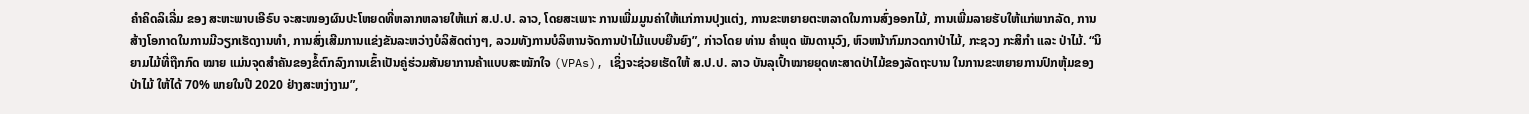ຄໍາຄິດລິເລີ່ມ ຂອງ ສະຫະພາບເອີຣົບ ຈະສະໜອງຜົນປະໂຫຍດທີ່ຫລາກຫລາຍໃຫ້ແກ່ ສ.ປ.ປ. ລາວ, ໂດຍສະເພາະ ການເພີ່ມມູນຄ່າໃຫ້ແກ່ການປຸງແຕ່ງ, ການຂະຫຍາຍຕະຫລາດໃນການສົ່ງອອກໄມ້, ການເພີ່ມລາຍຮັບໃຫ້ແກ່ພາກລັດ, ການສ້າງໂອກາດໃນການມີວຽກເຮັດງານທໍາ, ການສົ່ງເສີມການແຂ່ງຂັນລະຫວ່າງບໍລິສັດຕ່າງໆ, ລວມທັງການບໍລິຫານຈັດການປ່າໄມ້ແບບຍືນຍົງ”, ກ່າວໂດຍ ທ່ານ ຄໍາພຸດ ພັນດານຸວົງ, ຫົວຫນ້າກົມກວດກາປ່າໄມ້, ກະຊວງ ກະສິກໍາ ແລະ ປ່າໄມ້. “ນິຍາມໄມ້ທີ່ຖືກກົດ ໝາຍ ແມ່ນຈຸດສໍາຄັນຂອງຂໍ້ຕົກລົງການເຂົ້າເປັນຄູ່ຮ່ວມສັນຍາການຄ້າແບບສະໝັກໃຈ (VPAs), ເຊິ່ງຈະຊ່ວຍເຮັດໃຫ້ ສ.ປ.ປ. ລາວ ບັນລຸເປົ້າໝາຍຍຸດທະສາດປ່າໄມ້ຂອງລັດຖະບານ ໃນການຂະຫຍາຍການປົກຫຸ້ມຂອງປ່າໄມ້ ໃຫ້ໄດ້ 70% ພາຍໃນປີ 2020 ຢ່າງສະຫງ່າງາມ”,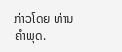ກ່າວໂດຍ ທ່ານ ຄໍາພຸດ.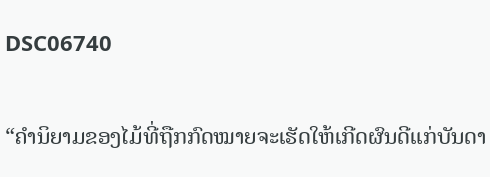DSC06740

“ຄໍານິຍາມຂອງໄມ້ທີ່ຖືກກົດໝາຍຈະເຮັດໃຫ້ເກີດຜົນດີແກ່ບັນດາ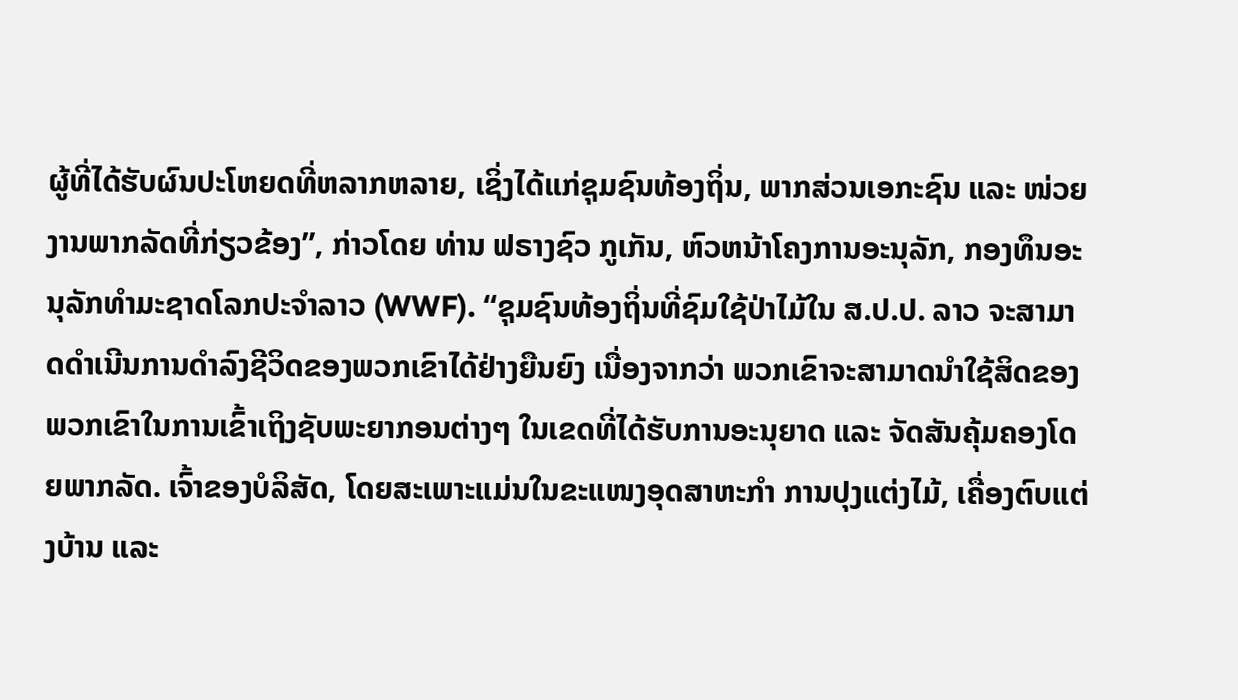ຜູ້ທີ່ໄດ້ຮັບຜົນປະໂຫຍດທີ່ຫລາກຫລາຍ, ເຊິ່ງໄດ້ແກ່ຊຸມຊົນທ້ອງຖິ່ນ, ພາກສ່ວນເອກະຊົນ ແລະ ໜ່ວຍງານພາກລັດທີ່ກ່ຽວຂ້ອງ”, ກ່າວໂດຍ ທ່ານ ຟຣາງຊົວ ກູເກັນ, ຫົວຫນ້າໂຄງການອະນຸລັກ, ກອງທຶນອະນຸລັກທໍາມະຊາດໂລກປະຈໍາລາວ (WWF). “ຊຸມຊົນທ້ອງຖິ່ນທີ່ຊົມໃຊ້ປ່າໄມ້ໃນ ສ.ປ.ປ. ລາວ ຈະສາມາດດໍາເນີນການດໍາລົງຊີວິດຂອງພວກເຂົາໄດ້ຢ່າງຍືນຍົງ ເນື່ອງຈາກວ່າ ພວກເຂົາຈະສາມາດນໍາໃຊ້ສິດຂອງພວກເຂົາໃນການເຂົ້າເຖິງຊັບພະຍາກອນຕ່າງໆ ໃນເຂດທີ່ໄດ້ຮັບການອະນຸຍາດ ແລະ ຈັດສັນຄຸ້ມຄອງໂດຍພາກລັດ. ເຈົ້າຂອງບໍລິສັດ, ໂດຍສະເພາະແມ່ນໃນຂະແໜງອຸດສາຫະກໍາ ການປຸງແຕ່ງໄມ້, ເຄື່ອງຕົບແຕ່ງບ້ານ ແລະ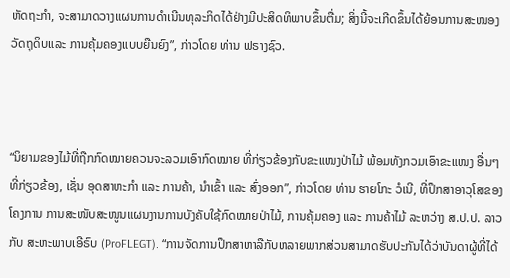ຫັດຖະກໍາ, ຈະສາມາດວາງແຜນການດໍາເນີນທຸລະກິດໄດ້ຢ່າງມີປະສິດທິພາບຂຶ້ນຕື່ມ; ສິ່ງນີ້ຈະເກີດຂຶ້ນໄດ້ຍ້ອນການສະໜອງວັດຖຸດິບແລະ ການຄຸ້ມຄອງແບບຍືນຍົງ”, ກ່າວໂດຍ ທ່ານ ຟຣາງຊົວ.



“ນິຍາມຂອງໄມ້ທີ່ຖືກກົດໝາຍຄວນຈະລວມເອົາກົດໝາຍ ທີ່ກ່ຽວຂ້ອງກັບຂະແໜງປ່າໄມ້ ພ້ອມທັງກວມເອົາຂະແໜງ ອື່ນໆທີ່ກ່ຽວຂ້ອງ, ເຊັ່ນ ອຸດສາຫະກໍາ ແລະ ການຄ້າ, ນໍາເຂົ້າ ແລະ ສົ່ງອອກ”, ກ່າວໂດຍ ທ່ານ ຮາຍໂກະ ວໍເນີ, ທີ່ປຶກສາອາວຸໂສຂອງໂຄງການ ການສະໜັບສະໜູນແຜນງານການບັງຄັບໃຊ້ກົດໝາຍປ່າໄມ້, ການຄຸ້ມຄອງ ແລະ ການຄ້າໄມ້ ລະຫວ່າງ ສ.ປ.ປ. ລາວ ກັບ ສະຫະພາບເອີຣົບ (ProFLEGT). “ການຈັດການປຶກສາຫາລືກັບຫລາຍພາກສ່ວນສາມາດຮັບປະກັນໄດ້ວ່າບັນດາຜູ້ທີ່ໄດ້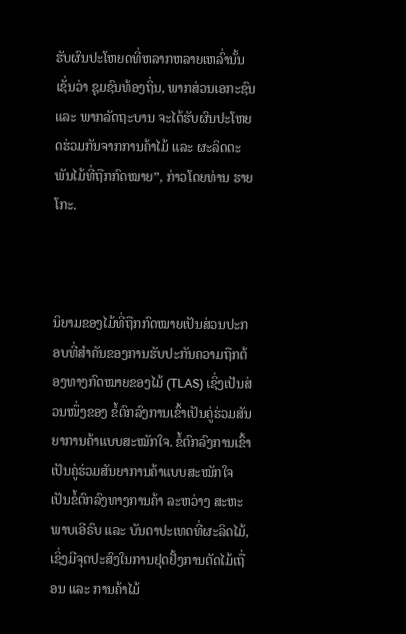ຮັບຜົນປະໂຫຍດທີ່ຫລາກຫລາຍເຫລົ່ານັ້ນ ເຊັ່ນວ່າ ຊຸມຊົນທ້ອງຖິ່ນ, ພາກສ່ວນເອກະຊົນ ແລະ ພາກລັດຖະບານ ຈະໄດ້ຮັບຜົນປະໂຫຍດຮ່ວມກັນຈາກການຄ້າໄມ້ ແລະ ຜະລິດຕະພັນໄມ້ທີ່ຖືກກົດໝາຍ”, ກ່າວໂດຍທ່ານ ຮາຍໂກະ.



ນິຍາມຂອງໄມ້ທີ່ຖືກກົດໝາຍເປັນສ່ວນປະກອບທີ່ສໍາຄັນຂອງການຮັບປະກັນຄວາມຖືກຕ້ອງທາງກົດໝາຍຂອງໄມ້ (TLAS) ເຊິ່ງເປັນສ່ວນໜຶ່ງຂອງ ຂໍ້ຕົກລົງການເຂົ້າເປັນຄູ່ຮ່ວມສັນຍາການຄ້າແບບສະໝັກໃຈ. ຂໍ້ຕົກລົງການເຂົ້າເປັນຄູ່ຮ່ວມສັນຍາການຄ້າແບບສະໝັກໃຈ ເປັນຂໍ້ຕົກລົງທາງການຄ້າ ລະຫວ່າງ ສະຫະພາບເອີຣົບ ແລະ ບັນດາປະເທດທີ່ຜະລິດໄມ້, ເຊິ່ງມີຈຸດປະສົງໃນການຢຸດຢັ້ງການຕັດໄມ້ເຖື່ອນ ແລະ ການຄ້າໄມ້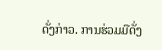ດັ່ງກ່າວ. ການຮ່ວມມືດັ່ງ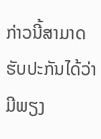ກ່າວນີ້ສາມາດຮັບປະກັນໄດ້ວ່າມີພຽງ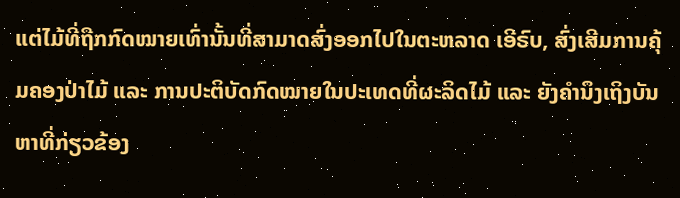ແຕ່ໄມ້ທີ່ຖືກກົດໝາຍເທົ່ານັ້ນທີ່ສາມາດສົ່ງອອກໄປໃນຕະຫລາດ ເອີຣົບ, ສົ່ງເສີມການຄຸ້ມຄອງປ່າໄມ້ ແລະ ການປະຕິບັດກົດໝາຍໃນປະເທດທີ່ຜະລິດໄມ້ ແລະ ຍັງຄໍານຶງເຖິງບັນຫາທີ່ກ່ຽວຂ້ອງ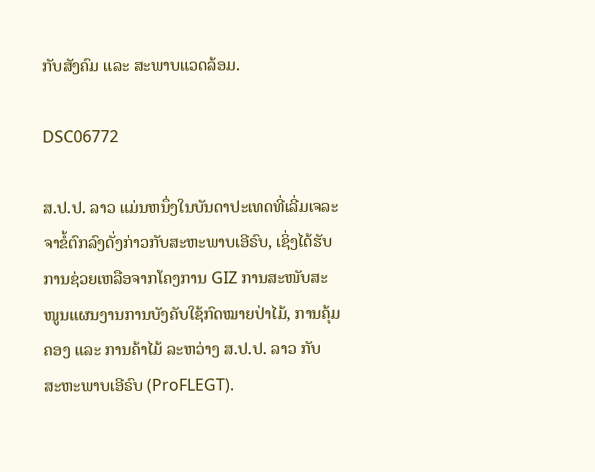ກັບສັງຄົມ ແລະ ສະພາບແວດລ້ອມ.

DSC06772

ສ.ປ.ປ. ລາວ ແມ່ນຫນຶ່ງໃນບັນດາປະເທດທີ່ເລີ່ມເຈລະຈາຂໍ້ຕົກລົງດັ່ງກ່າວກັບສະຫະພາບເອີຣົບ, ເຊິ່ງໄດ້ຮັບການຊ່ວຍເຫລືອຈາກໂຄງການ GIZ ການສະໜັບສະໜູນແຜນງານການບັງຄັບໃຊ້ກົດໝາຍປ່າໄມ້, ການຄຸ້ມຄອງ ແລະ ການຄ້າໄມ້ ລະຫວ່າງ ສ.ປ.ປ. ລາວ ກັບ ສະຫະພາບເອີຣົບ (ProFLEGT).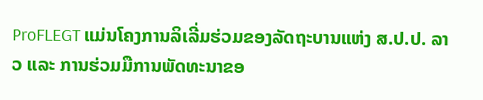ProFLEGT ແມ່ນໂຄງການລິເລີ່ມຮ່ວມຂອງລັດຖະບານແຫ່ງ ສ.ປ.ປ. ລາວ ແລະ ການຮ່ວມມືການພັດທະນາຂອ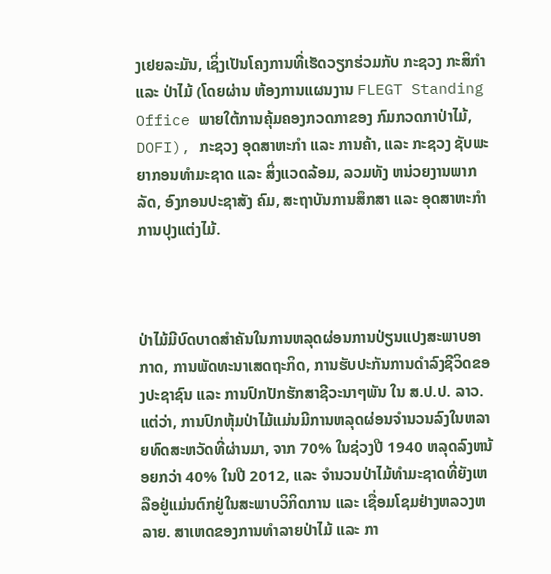ງເຢຍລະມັນ, ເຊິ່ງເປັນໂຄງການທີ່ເຮັດວຽກຮ່ວມກັບ ກະຊວງ ກະສິກໍາ ແລະ ປ່າໄມ້ (ໂດຍຜ່ານ ຫ້ອງການແຜນງານ FLEGT Standing Office ພາຍໃຕ້ການຄຸ້ມຄອງກວດກາຂອງ ກົມກວດກາປ່າໄມ້, DOFI), ກະຊວງ ອຸດສາຫະກໍາ ແລະ ການຄ້າ, ແລະ ກະຊວງ ຊັບພະຍາກອນທໍາມະຊາດ ແລະ ສິ່ງແວດລ້ອມ, ລວມທັງ ຫນ່ວຍງານພາກລັດ, ອົງກອນປະຊາສັງ ຄົມ, ສະຖາບັນການສຶກສາ ແລະ ອຸດສາຫະກໍາການປຸງແຕ່ງໄມ້.



ປ່າໄມ້ມີບົດບາດສໍາຄັນໃນການຫລຸດຜ່ອນການປ່ຽນແປງສະພາບອາກາດ, ການພັດທະນາເສດຖະກິດ, ການຮັບປະກັນການດໍາລົງຊີວິດຂອງປະຊາຊົນ ແລະ ການປົກປັກຮັກສາຊີວະນາໆພັນ ໃນ ສ.ປ.ປ. ລາວ. ແຕ່ວ່າ, ການປົກຫຸ້ມປ່າໄມ້ແມ່ນມີການຫລຸດຜ່ອນຈໍານວນລົງໃນຫລາຍທົດສະຫວັດທີ່ຜ່ານມາ, ຈາກ 70% ໃນຊ່ວງປີ 1940 ຫລຸດລົງຫນ້ອຍກວ່າ 40% ໃນປີ 2012, ແລະ ຈໍານວນປ່າໄມ້ທໍາມະຊາດທີ່ຍັງເຫລືອຢູ່ແມ່ນຕົກຢູ່ໃນສະພາບວິກິດການ ແລະ ເຊື່ອມໂຊມຢ່າງຫລວງຫລາຍ. ສາເຫດຂອງການທໍາລາຍປ່າໄມ້ ແລະ ກາ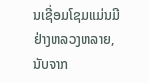ນເຊີ່ອມໂຊມແມ່ນມີຢ່າງຫລວງຫລາຍ, ນັບຈາກ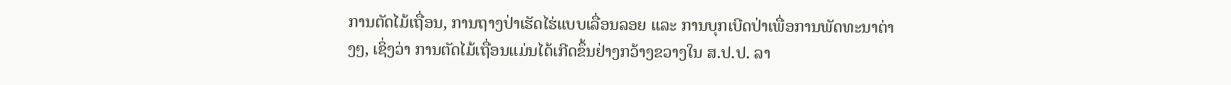ການຕັດໄມ້ເຖື່ອນ, ການຖາງປ່າເຮັດໄຮ່ແບບເລື່ອນລອຍ ແລະ ການບຸກເບີດປ່າເພື່ອການພັດທະນາຕ່າງໆ, ເຊິ່ງວ່າ ການຕັດໄມ້ເຖື່ອນແມ່ນໄດ້ເກີດຂຶ້ນຢ່າງກວ້າງຂວາງໃນ ສ.ປ.ປ. ລາ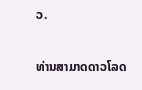ວ.



ທ່ານສາມາດດາວໂລດ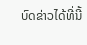ບົດຂ່າວໄດ້ທີ່ນີ້